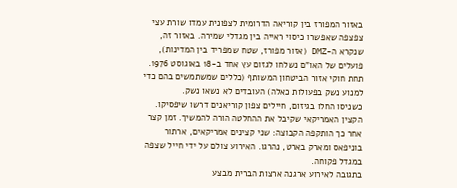באזור המפורז בין קוריאה הדרומית לצפונית עמדו שורת עצי צפצפה שאפשרו כיסוי ראייה בין מגדלי שמירה. באזור זה, שנקרא ה-DMZ (אזור מפורז, שטח שמפריד בין המדינות), פועלים של האו"ם נשלחו לגזום עץ אחד ב-18 באוגוסט 1976. תחת חוקי אזור הביטחון המשותף (כללים שמשתמשים בהם כדי למנוע נשק בפעולות כאלה) העובדים לא נשאו נשק.
כשניסו החלו בגיזום, חיילים צפון קוריאנים דרשו שיפסיקו. הקצין האמריקאי שקיבל את ההחלטה הורה להמשיך. זמן קצר אחר כך הותקפה הקבוצה: שני קצינים אמריקאים, ארתור בוניפאס ומארק בארט, נהרגו. האירוע צולם על ידי חייל שצפה במגדל פקוחה.
בתגובה לאירוע ארגנה ארצות הברית מבצע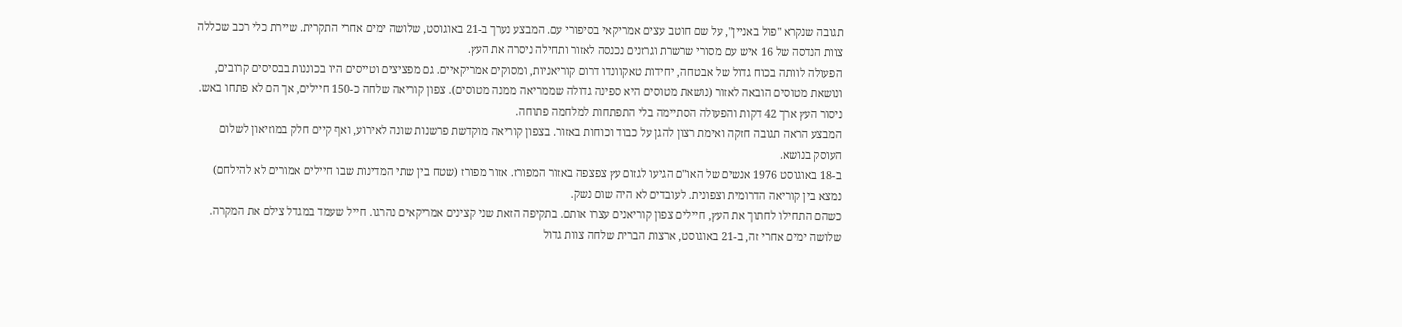תגובה שנקרא "פול באניין", על שם חוטב עצים אמריקאי בסיפורי עם. המבצע נערך ב-21 באוגוסט, שלושה ימים אחרי התקרית. שיירת כלי רכב שכללה צוות הנדסה של 16 איש עם מסורי שרשרת וגרזנים נכנסה לאזור ותחילה ניסרה את העץ.
הפעולה לוותה בכוח גדול של אבטחה, יחידות טאקוונדו דרום קוריאניות, ומסוקים אמריקאיים. גם מפציצים וטייסים היו בכוננות בבסיסים קרובים, ונושאת מטוסים הובאה לאזור (נושאת מטוסים היא ספינה גדולה שממריאה ממנה מטוסים). צפון קוריאה שלחה כ-150 חיילים, אך הם לא פתחו באש. ניסור העץ ארך 42 דקות והפעולה הסתיימה בלי התפתחות למלחמה פתוחה.
המבצע הראה תגובה חזקה ואימת רצון להגן על כבוד וכוחות באזור. בצפון קוריאה מוקדשת פרשנות שונה לאירוע, ואף קיים חלק במוזיאון לשלום העוסק בנושא.
ב-18 באוגוסט 1976 אנשים של האו"ם הגיעו לגזום עץ צפצפה באזור המפורז. אזור מפורז (שטח בין שתי המדינות שבו חיילים אמורים לא להילחם) נמצא בין קוריאה הדרומית וצפונית. לעובדים לא היה שום נשק.
כשהם התחילו לחתוך את העץ, חיילים צפון קוריאנים עצרו אותם. בתקיפה הזאת שני קצינים אמריקאים נהרגו. חייל שעמד במגדל צילם את המקרה.
שלושה ימים אחרי זה, ב-21 באוגוסט, ארצות הברית שלחה צוות גדול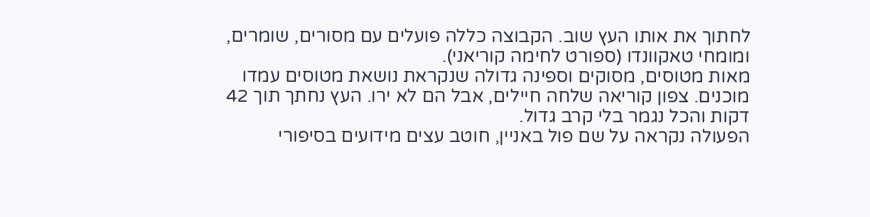לחתוך את אותו העץ שוב. הקבוצה כללה פועלים עם מסורים, שומרים, ומומחי טאקוונדו (ספורט לחימה קוריאני).
מאות מטוסים, מסוקים וספינה גדולה שנקראת נושאת מטוסים עמדו מוכנים. צפון קוריאה שלחה חיילים, אבל הם לא ירו. העץ נחתך תוך 42 דקות והכל נגמר בלי קרב גדול.
הפעולה נקראה על שם פול באניין, חוטב עצים מידועים בסיפורי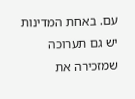עם. באחת המדינות יש גם תערוכה שמזכירה את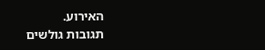האירוע.
תגובות גולשים